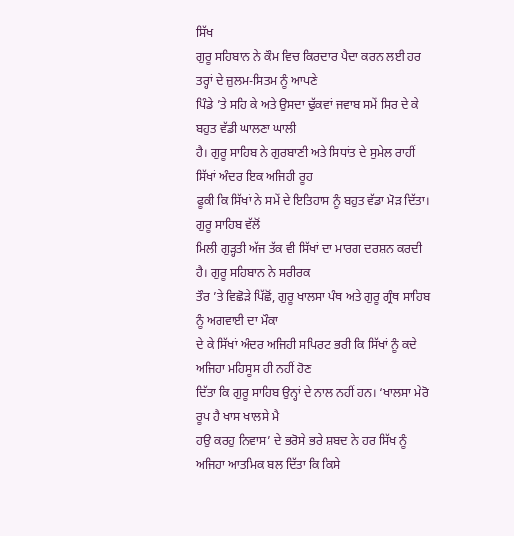ਸਿੱਖ
ਗੁਰੂ ਸਹਿਬਾਨ ਨੇ ਕੌਮ ਵਿਚ ਕਿਰਦਾਰ ਪੈਦਾ ਕਰਨ ਲਈ ਹਰ ਤਰ੍ਹਾਂ ਦੇ ਜ਼ੁਲਮ-ਸਿਤਮ ਨੂੰ ਆਪਣੇ
ਪਿੰਡੇ ’ਤੇ ਸਹਿ ਕੇ ਅਤੇ ਉਸਦਾ ਢੁੱਕਵਾਂ ਜਵਾਬ ਸਮੇਂ ਸਿਰ ਦੇ ਕੇ ਬਹੁਤ ਵੱਡੀ ਘਾਲਣਾ ਘਾਲੀ
ਹੈ। ਗੁਰੂ ਸਾਹਿਬ ਨੇ ਗੁਰਬਾਣੀ ਅਤੇ ਸਿਧਾਂਤ ਦੇ ਸੁਮੇਲ ਰਾਹੀਂ ਸਿੱਖਾਂ ਅੰਦਰ ਇਕ ਅਜਿਹੀ ਰੂਹ
ਫੂਕੀ ਕਿ ਸਿੱਖਾਂ ਨੇ ਸਮੇਂ ਦੇ ਇਤਿਹਾਸ ਨੂੰ ਬਹੁਤ ਵੱਡਾ ਮੋੜ ਦਿੱਤਾ। ਗੁਰੂ ਸਾਹਿਬ ਵੱਲੋਂ
ਮਿਲੀ ਗੁੜ੍ਹਤੀ ਅੱਜ ਤੱਕ ਵੀ ਸਿੱਖਾਂ ਦਾ ਮਾਰਗ ਦਰਸ਼ਨ ਕਰਦੀ ਹੈ। ਗੁਰੂ ਸਹਿਬਾਨ ਨੇ ਸਰੀਰਕ
ਤੌਰ ’ਤੇ ਵਿਛੋੜੇ ਪਿੱਛੋਂ, ਗੁਰੂ ਖਾਲਸਾ ਪੰਥ ਅਤੇ ਗੁਰੂ ਗ੍ਰੰਥ ਸਾਹਿਬ ਨੂੰ ਅਗਵਾਈ ਦਾ ਮੌਕਾ
ਦੇ ਕੇ ਸਿੱਖਾਂ ਅੰਦਰ ਅਜਿਹੀ ਸਪਿਰਟ ਭਰੀ ਕਿ ਸਿੱਖਾਂ ਨੂੰ ਕਦੇ ਅਜਿਹਾ ਮਹਿਸੂਸ ਹੀ ਨਹੀਂ ਹੋਣ
ਦਿੱਤਾ ਕਿ ਗੁਰੂ ਸਾਹਿਬ ਉਨ੍ਹਾਂ ਦੇ ਨਾਲ ਨਹੀਂ ਹਨ। ‘ਖਾਲਸਾ ਮੇਰੋ ਰੂਪ ਹੈ ਖਾਸ ਖਾਲਸੇ ਮੈ
ਹਉ ਕਰਹੁ ਨਿਵਾਸ’ ਦੇ ਭਰੋਸੇ ਭਰੇ ਸ਼ਬਦ ਨੇ ਹਰ ਸਿੱਖ ਨੂੰ ਅਜਿਹਾ ਆਤਮਿਕ ਬਲ ਦਿੱਤਾ ਕਿ ਕਿਸੇ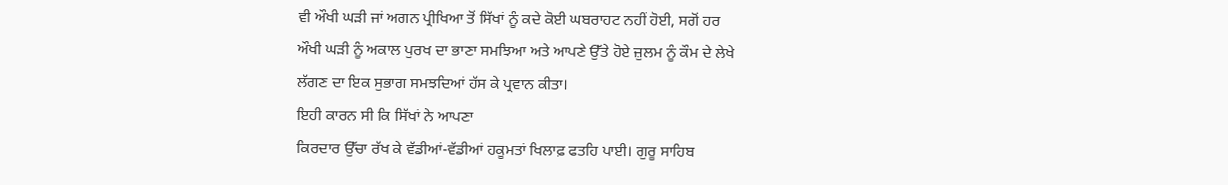ਵੀ ਔਖੀ ਘੜੀ ਜਾਂ ਅਗਨ ਪ੍ਰੀਖਿਆ ਤੋਂ ਸਿੱਖਾਂ ਨੂੰ ਕਦੇ ਕੋਈ ਘਬਰਾਹਟ ਨਹੀਂ ਹੋਈ, ਸਗੋਂ ਹਰ
ਔਖੀ ਘੜੀ ਨੂੰ ਅਕਾਲ ਪੁਰਖ ਦਾ ਭਾਣਾ ਸਮਝਿਆ ਅਤੇ ਆਪਣੇ ਉੱਤੇ ਹੋਏ ਜ਼ੁਲਮ ਨੂੰ ਕੌਮ ਦੇ ਲੇਖੇ
ਲੱਗਣ ਦਾ ਇਕ ਸੁਭਾਗ ਸਮਝਦਿਆਂ ਹੱਸ ਕੇ ਪ੍ਰਵਾਨ ਕੀਤਾ।
ਇਹੀ ਕਾਰਨ ਸੀ ਕਿ ਸਿੱਖਾਂ ਨੇ ਆਪਣਾ
ਕਿਰਦਾਰ ਉੱਚਾ ਰੱਖ ਕੇ ਵੱਡੀਆਂ-ਵੱਡੀਆਂ ਹਕੂਮਤਾਂ ਖਿਲਾਫ਼ ਫਤਹਿ ਪਾਈ। ਗੁਰੂ ਸਾਹਿਬ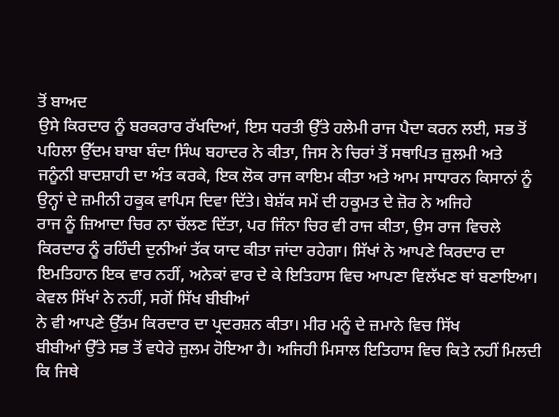ਤੋਂ ਬਾਅਦ
ਉਸੇ ਕਿਰਦਾਰ ਨੂੰ ਬਰਕਰਾਰ ਰੱਖਦਿਆਂ, ਇਸ ਧਰਤੀ ਉੱਤੇ ਹਲੇਮੀ ਰਾਜ ਪੈਦਾ ਕਰਨ ਲਈ, ਸਭ ਤੋਂ
ਪਹਿਲਾ ਉੱਦਮ ਬਾਬਾ ਬੰਦਾ ਸਿੰਘ ਬਹਾਦਰ ਨੇ ਕੀਤਾ, ਜਿਸ ਨੇ ਚਿਰਾਂ ਤੋਂ ਸਥਾਪਿਤ ਜ਼ੁਲਮੀ ਅਤੇ
ਜਨੂੰਨੀ ਬਾਦਸ਼ਾਹੀ ਦਾ ਅੰਤ ਕਰਕੇ, ਇਕ ਲੋਕ ਰਾਜ ਕਾਇਮ ਕੀਤਾ ਅਤੇ ਆਮ ਸਾਧਾਰਨ ਕਿਸਾਨਾਂ ਨੂੰ
ਉਨ੍ਹਾਂ ਦੇ ਜ਼ਮੀਨੀ ਹਕੂਕ ਵਾਪਿਸ ਦਿਵਾ ਦਿੱਤੇ। ਬੇਸ਼ੱਕ ਸਮੇਂ ਦੀ ਹਕੂਮਤ ਦੇ ਜ਼ੋਰ ਨੇ ਅਜਿਹੇ
ਰਾਜ ਨੂੰ ਜ਼ਿਆਦਾ ਚਿਰ ਨਾ ਚੱਲਣ ਦਿੱਤਾ, ਪਰ ਜਿੰਨਾ ਚਿਰ ਵੀ ਰਾਜ ਕੀਤਾ, ਉਸ ਰਾਜ ਵਿਚਲੇ
ਕਿਰਦਾਰ ਨੂੰ ਰਹਿੰਦੀ ਦੁਨੀਆਂ ਤੱਕ ਯਾਦ ਕੀਤਾ ਜਾਂਦਾ ਰਹੇਗਾ। ਸਿੱਖਾਂ ਨੇ ਆਪਣੇ ਕਿਰਦਾਰ ਦਾ
ਇਮਤਿਹਾਨ ਇਕ ਵਾਰ ਨਹੀਂ, ਅਨੇਕਾਂ ਵਾਰ ਦੇ ਕੇ ਇਤਿਹਾਸ ਵਿਚ ਆਪਣਾ ਵਿਲੱਖਣ ਥਾਂ ਬਣਾਇਆ।
ਕੇਵਲ ਸਿੱਖਾਂ ਨੇ ਨਹੀਂ, ਸਗੋਂ ਸਿੱਖ ਬੀਬੀਆਂ
ਨੇ ਵੀ ਆਪਣੇ ਉੱਤਮ ਕਿਰਦਾਰ ਦਾ ਪ੍ਰਦਰਸ਼ਨ ਕੀਤਾ। ਮੀਰ ਮਨੂੰ ਦੇ ਜ਼ਮਾਨੇ ਵਿਚ ਸਿੱਖ
ਬੀਬੀਆਂ ਉੱਤੇ ਸਭ ਤੋਂ ਵਧੇਰੇ ਜ਼ੁਲਮ ਹੋਇਆ ਹੈ। ਅਜਿਹੀ ਮਿਸਾਲ ਇਤਿਹਾਸ ਵਿਚ ਕਿਤੇ ਨਹੀਂ ਮਿਲਦੀ
ਕਿ ਜਿਥੇ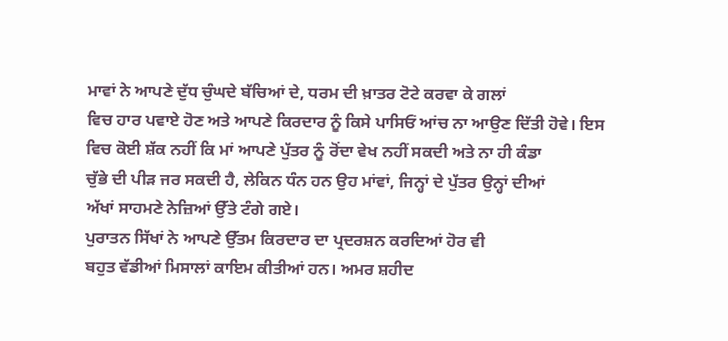ਮਾਵਾਂ ਨੇ ਆਪਣੇ ਦੁੱਧ ਚੁੰਘਦੇ ਬੱਚਿਆਂ ਦੇ, ਧਰਮ ਦੀ ਖ਼ਾਤਰ ਟੋਟੇ ਕਰਵਾ ਕੇ ਗਲਾਂ
ਵਿਚ ਹਾਰ ਪਵਾਏ ਹੋਣ ਅਤੇ ਆਪਣੇ ਕਿਰਦਾਰ ਨੂੰ ਕਿਸੇ ਪਾਸਿਓਂ ਆਂਚ ਨਾ ਆਉਣ ਦਿੱਤੀ ਹੋਵੇ। ਇਸ
ਵਿਚ ਕੋਈ ਸ਼ੱਕ ਨਹੀਂ ਕਿ ਮਾਂ ਆਪਣੇ ਪੁੱਤਰ ਨੂੰ ਰੋਂਦਾ ਵੇਖ ਨਹੀਂ ਸਕਦੀ ਅਤੇ ਨਾ ਹੀ ਕੰਡਾ
ਚੁੱਭੇ ਦੀ ਪੀੜ ਜਰ ਸਕਦੀ ਹੈ, ਲੇਕਿਨ ਧੰਨ ਹਨ ਉਹ ਮਾਂਵਾਂ, ਜਿਨ੍ਹਾਂ ਦੇ ਪੁੱਤਰ ਉਨ੍ਹਾਂ ਦੀਆਂ
ਅੱਖਾਂ ਸਾਹਮਣੇ ਨੇਜ਼ਿਆਂ ਉੱਤੇ ਟੰਗੇ ਗਏ।
ਪੁਰਾਤਨ ਸਿੱਖਾਂ ਨੇ ਆਪਣੇ ਉੱਤਮ ਕਿਰਦਾਰ ਦਾ ਪ੍ਰਦਰਸ਼ਨ ਕਰਦਿਆਂ ਹੋਰ ਵੀ
ਬਹੁਤ ਵੱਡੀਆਂ ਮਿਸਾਲਾਂ ਕਾਇਮ ਕੀਤੀਆਂ ਹਨ। ਅਮਰ ਸ਼ਹੀਦ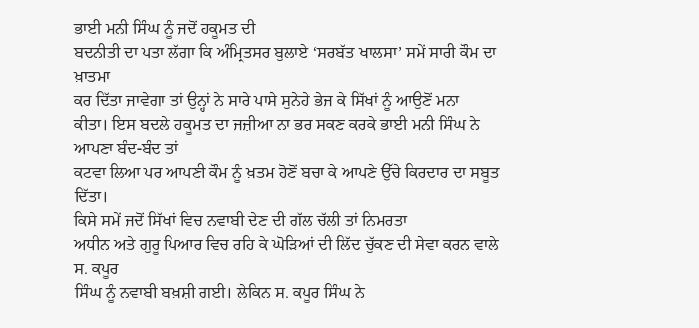ਭਾਈ ਮਨੀ ਸਿੰਘ ਨੂੰ ਜਦੋਂ ਹਕੂਮਤ ਦੀ
ਬਦਨੀਤੀ ਦਾ ਪਤਾ ਲੱਗਾ ਕਿ ਅੰਮ੍ਰਿਤਸਰ ਬੁਲਾਏ ‘ਸਰਬੱਤ ਖਾਲਸਾ’ ਸਮੇਂ ਸਾਰੀ ਕੌਮ ਦਾ ਖ਼ਾਤਮਾ
ਕਰ ਦਿੱਤਾ ਜਾਵੇਗਾ ਤਾਂ ਉਨ੍ਹਾਂ ਨੇ ਸਾਰੇ ਪਾਸੇ ਸੁਨੇਹੇ ਭੇਜ ਕੇ ਸਿੱਖਾਂ ਨੂੰ ਆਉਣੋਂ ਮਨਾ
ਕੀਤਾ। ਇਸ ਬਦਲੇ ਹਕੂਮਤ ਦਾ ਜਜ਼ੀਆ ਨਾ ਭਰ ਸਕਣ ਕਰਕੇ ਭਾਈ ਮਨੀ ਸਿੰਘ ਨੇ ਆਪਣਾ ਬੰਦ-ਬੰਦ ਤਾਂ
ਕਟਵਾ ਲਿਆ ਪਰ ਆਪਣੀ ਕੌਮ ਨੂੰ ਖ਼ਤਮ ਹੋਣੋਂ ਬਚਾ ਕੇ ਆਪਣੇ ਉੱਚੇ ਕਿਰਦਾਰ ਦਾ ਸਬੂਤ ਦਿੱਤਾ।
ਕਿਸੇ ਸਮੇਂ ਜਦੋਂ ਸਿੱਖਾਂ ਵਿਚ ਨਵਾਬੀ ਦੇਣ ਦੀ ਗੱਲ ਚੱਲੀ ਤਾਂ ਨਿਮਰਤਾ
ਅਧੀਨ ਅਤੇ ਗੁਰੂ ਪਿਆਰ ਵਿਚ ਰਹਿ ਕੇ ਘੋੜਿਆਂ ਦੀ ਲਿੱਦ ਚੁੱਕਣ ਦੀ ਸੇਵਾ ਕਰਨ ਵਾਲੇ ਸ. ਕਪੂਰ
ਸਿੰਘ ਨੂੰ ਨਵਾਬੀ ਬਖ਼ਸ਼ੀ ਗਈ। ਲੇਕਿਨ ਸ. ਕਪੂਰ ਸਿੰਘ ਨੇ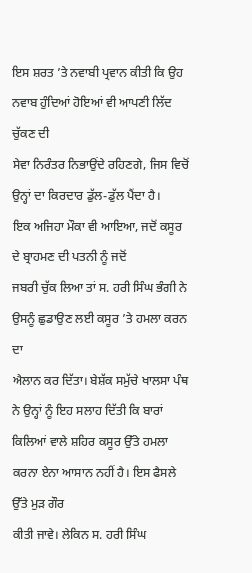ਇਸ ਸ਼ਰਤ ’ਤੇ ਨਵਾਬੀ ਪ੍ਰਵਾਨ ਕੀਤੀ ਕਿ ਉਹ ਨਵਾਬ ਹੁੰਦਿਆਂ ਹੋਇਆਂ ਵੀ ਆਪਣੀ ਲਿੱਦ ਚੁੱਕਣ ਦੀ
ਸੇਵਾ ਨਿਰੰਤਰ ਨਿਭਾਉਂਦੇ ਰਹਿਣਗੇ, ਜਿਸ ਵਿਚੋਂ ਉਨ੍ਹਾਂ ਦਾ ਕਿਰਦਾਰ ਡੁੱਲ-ਡੁੱਲ ਪੈਂਦਾ ਹੈ।
ਇਕ ਅਜਿਹਾ ਮੌਕਾ ਵੀ ਆਇਆ, ਜਦੋਂ ਕਸੂਰ ਦੇ ਬ੍ਰਾਹਮਣ ਦੀ ਪਤਨੀ ਨੂੰ ਜਦੋਂ
ਜਬਰੀ ਚੁੱਕ ਲਿਆ ਤਾਂ ਸ. ਹਰੀ ਸਿੰਘ ਭੰਗੀ ਨੇ ਉਸਨੂੰ ਛੁਡਾਉਣ ਲਈ ਕਸੂਰ ’ਤੇ ਹਮਲਾ ਕਰਨ ਦਾ
ਐਲਾਨ ਕਰ ਦਿੱਤਾ। ਬੇਸ਼ੱਕ ਸਮੁੱਚੇ ਖਾਲਸਾ ਪੰਥ ਨੇ ਉਨ੍ਹਾਂ ਨੂੰ ਇਹ ਸਲਾਹ ਦਿੱਤੀ ਕਿ ਬਾਰਾਂ
ਕਿਲਿਆਂ ਵਾਲੇ ਸ਼ਹਿਰ ਕਸੂਰ ਉੱਤੇ ਹਮਲਾ ਕਰਨਾ ਏਨਾ ਆਸਾਨ ਨਹੀਂ ਹੈ। ਇਸ ਫੈਸਲੇ ਉੱਤੇ ਮੁੜ ਗੌਰ
ਕੀਤੀ ਜਾਵੇ। ਲੇਕਿਨ ਸ. ਹਰੀ ਸਿੰਘ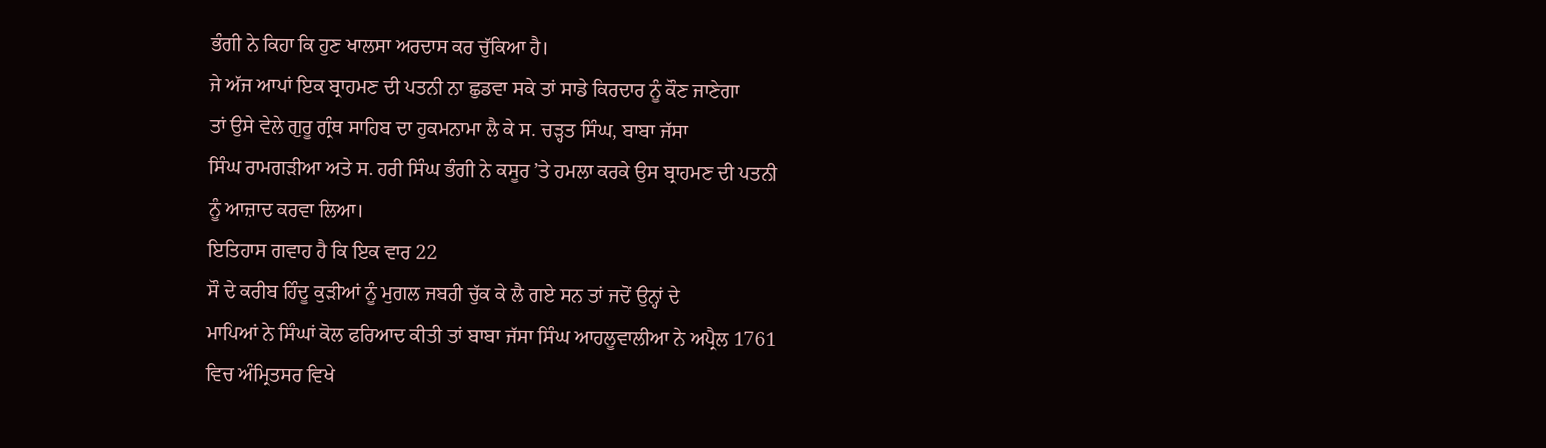ਭੰਗੀ ਨੇ ਕਿਹਾ ਕਿ ਹੁਣ ਖਾਲਸਾ ਅਰਦਾਸ ਕਰ ਚੁੱਕਿਆ ਹੈ।
ਜੇ ਅੱਜ ਆਪਾਂ ਇਕ ਬ੍ਰਾਹਮਣ ਦੀ ਪਤਨੀ ਨਾ ਛੁਡਵਾ ਸਕੇ ਤਾਂ ਸਾਡੇ ਕਿਰਦਾਰ ਨੂੰ ਕੌਣ ਜਾਣੇਗਾ
ਤਾਂ ਉਸੇ ਵੇਲੇ ਗੁਰੂ ਗ੍ਰੰਥ ਸਾਹਿਬ ਦਾ ਹੁਕਮਨਾਮਾ ਲੈ ਕੇ ਸ. ਚੜ੍ਹਤ ਸਿੰਘ, ਬਾਬਾ ਜੱਸਾ
ਸਿੰਘ ਰਾਮਗੜੀਆ ਅਤੇ ਸ. ਹਰੀ ਸਿੰਘ ਭੰਗੀ ਨੇ ਕਸੂਰ ’ਤੇ ਹਮਲਾ ਕਰਕੇ ਉਸ ਬ੍ਰਾਹਮਣ ਦੀ ਪਤਨੀ
ਨੂੰ ਆਜ਼ਾਦ ਕਰਵਾ ਲਿਆ।
ਇਤਿਹਾਸ ਗਵਾਹ ਹੈ ਕਿ ਇਕ ਵਾਰ 22
ਸੌ ਦੇ ਕਰੀਬ ਹਿੰਦੂ ਕੁੜੀਆਂ ਨੂੰ ਮੁਗਲ ਜਬਰੀ ਚੁੱਕ ਕੇ ਲੈ ਗਏ ਸਨ ਤਾਂ ਜਦੋਂ ਉਨ੍ਹਾਂ ਦੇ
ਮਾਪਿਆਂ ਨੇ ਸਿੰਘਾਂ ਕੋਲ ਫਰਿਆਦ ਕੀਤੀ ਤਾਂ ਬਾਬਾ ਜੱਸਾ ਸਿੰਘ ਆਹਲੂਵਾਲੀਆ ਨੇ ਅਪ੍ਰੈਲ 1761
ਵਿਚ ਅੰਮ੍ਰਿਤਸਰ ਵਿਖੇ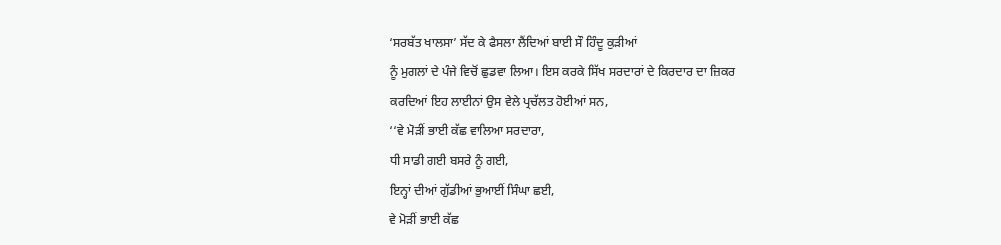‘ਸਰਬੱਤ ਖਾਲਸਾ’ ਸੱਦ ਕੇ ਫੈਸਲਾ ਲੈਂਦਿਆਂ ਬਾਈ ਸੌ ਹਿੰਦੂ ਕੁੜੀਆਂ
ਨੂੰ ਮੁਗਲਾਂ ਦੇ ਪੰਜੇ ਵਿਚੋਂ ਛੁਡਵਾ ਲਿਆ। ਇਸ ਕਰਕੇ ਸਿੱਖ ਸਰਦਾਰਾਂ ਦੇ ਕਿਰਦਾਰ ਦਾ ਜ਼ਿਕਰ
ਕਰਦਿਆਂ ਇਹ ਲਾਈਨਾਂ ਉਸ ਵੇਲੇ ਪ੍ਰਚੱਲਤ ਹੋਈਆਂ ਸਨ,
‘‘ਵੇ ਮੋੜੀਂ ਭਾਈ ਕੱਛ ਵਾਲਿਆ ਸਰਦਾਰਾ,
ਧੀ ਸਾਡੀ ਗਈ ਬਸਰੇ ਨੂੰ ਗਈ,
ਇਨ੍ਹਾਂ ਦੀਆਂ ਗੁੱਡੀਆਂ ਭੁਆਈਂ ਸਿੰਘਾ ਛਈ,
ਵੇ ਮੋੜੀਂ ਭਾਈ ਕੱਛ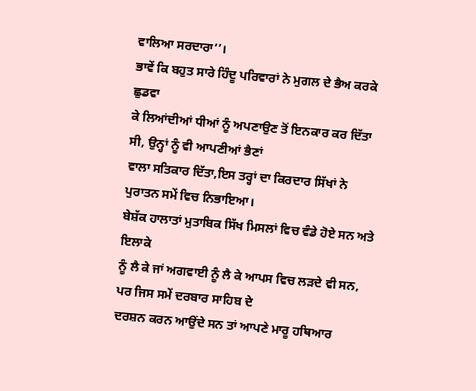ਵਾਲਿਆ ਸਰਦਾਰਾ’’।
ਭਾਵੇਂ ਕਿ ਬਹੁਤ ਸਾਰੇ ਹਿੰਦੂ ਪਰਿਵਾਰਾਂ ਨੇ ਮੁਗਲ ਦੇ ਭੈਅ ਕਰਕੇ ਛੁਡਵਾ
ਕੇ ਲਿਆਂਦੀਆਂ ਧੀਆਂ ਨੂੰ ਅਪਣਾਉਣ ਤੋਂ ਇਨਕਾਰ ਕਰ ਦਿੱਤਾ ਸੀ, ਉਨ੍ਹਾਂ ਨੂੰ ਵੀ ਆਪਣੀਆਂ ਭੈਣਾਂ
ਵਾਲਾ ਸਤਿਕਾਰ ਦਿੱਤਾ,ਇਸ ਤਰ੍ਹਾਂ ਦਾ ਕਿਰਦਾਰ ਸਿੱਖਾਂ ਨੇ ਪੁਰਾਤਨ ਸਮੇਂ ਵਿਚ ਨਿਭਾਇਆ।
ਬੇਸ਼ੱਕ ਹਾਲਾਤਾਂ ਮੁਤਾਬਿਕ ਸਿੱਖ ਮਿਸਲਾਂ ਵਿਚ ਵੰਡੇ ਹੋਏ ਸਨ ਅਤੇ ਇਲਾਕੇ
ਨੂੰ ਲੈ ਕੇ ਜਾਂ ਅਗਵਾਈ ਨੂੰ ਲੈ ਕੇ ਆਪਸ ਵਿਚ ਲੜਦੇ ਵੀ ਸਨ, ਪਰ ਜਿਸ ਸਮੇਂ ਦਰਬਾਰ ਸਾਹਿਬ ਦੇ
ਦਰਸ਼ਨ ਕਰਨ ਆਉਂਦੇ ਸਨ ਤਾਂ ਆਪਣੇ ਮਾਰੂ ਹਥਿਆਰ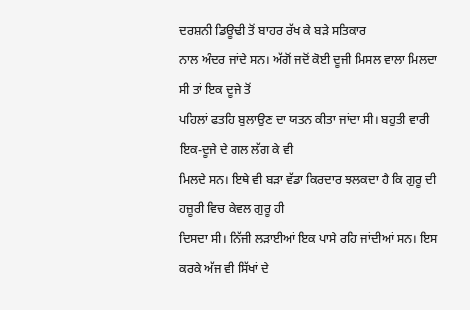ਦਰਸ਼ਨੀ ਡਿਊਢੀ ਤੋਂ ਬਾਹਰ ਰੱਖ ਕੇ ਬੜੇ ਸਤਿਕਾਰ
ਨਾਲ ਅੰਦਰ ਜਾਂਦੇ ਸਨ। ਅੱਗੋਂ ਜਦੋਂ ਕੋਈ ਦੂਜੀ ਮਿਸਲ ਵਾਲਾ ਮਿਲਦਾ ਸੀ ਤਾਂ ਇਕ ਦੂਜੇ ਤੋਂ
ਪਹਿਲਾਂ ਫਤਹਿ ਬੁਲਾਉਣ ਦਾ ਯਤਨ ਕੀਤਾ ਜਾਂਦਾ ਸੀ। ਬਹੁਤੀ ਵਾਰੀ ਇਕ-ਦੂਜੇ ਦੇ ਗਲ ਲੱਗ ਕੇ ਵੀ
ਮਿਲਦੇ ਸਨ। ਇਥੇ ਵੀ ਬੜਾ ਵੱਡਾ ਕਿਰਦਾਰ ਝਲਕਦਾ ਹੈ ਕਿ ਗੁਰੂ ਦੀ ਹਜ਼ੂਰੀ ਵਿਚ ਕੇਵਲ ਗੁਰੂ ਹੀ
ਦਿਸਦਾ ਸੀ। ਨਿੱਜੀ ਲੜਾਈਆਂ ਇਕ ਪਾਸੇ ਰਹਿ ਜਾਂਦੀਆਂ ਸਨ। ਇਸ ਕਰਕੇ ਅੱਜ ਵੀ ਸਿੱਖਾਂ ਦੇ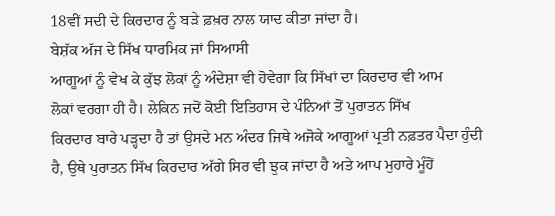18ਵੀਂ ਸਦੀ ਦੇ ਕਿਰਦਾਰ ਨੂੰ ਬੜੇ ਫ਼ਖ਼ਰ ਨਾਲ ਯਾਦ ਕੀਤਾ ਜਾਂਦਾ ਹੈ।
ਬੇਸ਼ੱਕ ਅੱਜ ਦੇ ਸਿੱਖ ਧਾਰਮਿਕ ਜਾਂ ਸਿਆਸੀ
ਆਗੂਆਂ ਨੂੰ ਵੇਖ ਕੇ ਕੁੱਝ ਲੋਕਾਂ ਨੂੰ ਅੰਦੇਸ਼ਾ ਵੀ ਹੋਵੇਗਾ ਕਿ ਸਿੱਖਾਂ ਦਾ ਕਿਰਦਾਰ ਵੀ ਆਮ
ਲੋਕਾਂ ਵਰਗਾ ਹੀ ਹੈ। ਲੇਕਿਨ ਜਦੋਂ ਕੋਈ ਇਤਿਹਾਸ ਦੇ ਪੰਨਿਆਂ ਤੋਂ ਪੁਰਾਤਨ ਸਿੱਖ
ਕਿਰਦਾਰ ਬਾਰੇ ਪੜ੍ਹਦਾ ਹੈ ਤਾਂ ਉਸਦੇ ਮਨ ਅੰਦਰ ਜਿਥੇ ਅਜੋਕੇ ਆਗੂਆਂ ਪ੍ਰਤੀ ਨਫ਼ਤਰ ਪੈਦਾ ਹੁੰਦੀ
ਹੈ, ਉਥੇ ਪੁਰਾਤਨ ਸਿੱਖ ਕਿਰਦਾਰ ਅੱਗੇ ਸਿਰ ਵੀ ਝੁਕ ਜਾਂਦਾ ਹੈ ਅਤੇ ਆਪ ਮੁਹਾਰੇ ਮੂੰਹੋਂ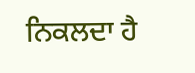ਨਿਕਲਦਾ ਹੈ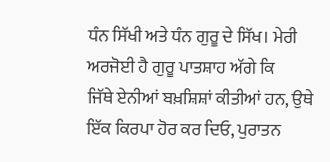ਧੰਨ ਸਿੱਖੀ ਅਤੇ ਧੰਨ ਗੁਰੂ ਦੇ ਸਿੱਖ। ਮੇਰੀ ਅਰਜੋਈ ਹੈ ਗੁਰੂ ਪਾਤਸ਼ਾਹ ਅੱਗੇ ਕਿ
ਜਿੱਥੇ ਏਨੀਆਂ ਬਖ਼ਸ਼ਿਸ਼ਾਂ ਕੀਤੀਆਂ ਹਨ, ਉਥੇ ਇੱਕ ਕਿਰਪਾ ਹੋਰ ਕਰ ਦਿਓ, ਪੁਰਾਤਨ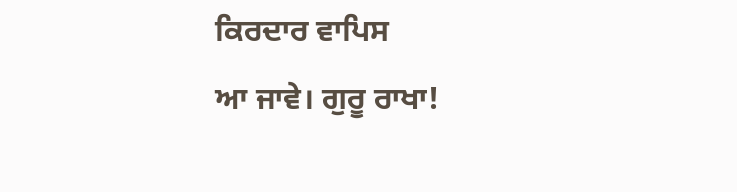ਕਿਰਦਾਰ ਵਾਪਿਸ
ਆ ਜਾਵੇ। ਗੁਰੂ ਰਾਖਾ!